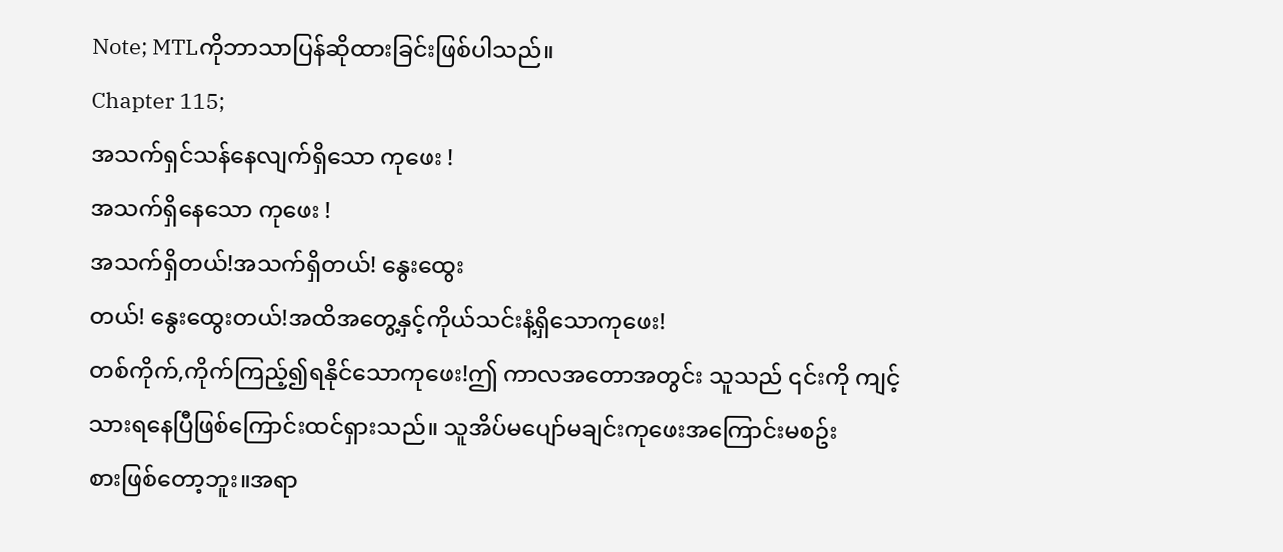Note; MTLကိုဘာသာပြန်ဆိုထားခြင်းဖြစ်ပါသည်။
Chapter 115;
အသက်ရှင်သန်နေလျက်ရှိသော ကုဖေး !
အသက်ရှိနေသော ကုဖေး !
အသက်ရှိတယ်!အသက်ရှိတယ်! နွေးထွေး
တယ်! နွေးထွေးတယ်!အထိအတွေ့နှင့်ကိုယ်သင်းနံ့ရှိသောကုဖေး!
တစ်ကိုက်,ကိုက်ကြည့်၍ရနိုင်သောကုဖေး!ဤ ကာလအတောအတွင်း သူသည် ၎င်းကို ကျင့်သားရနေပြီဖြစ်ကြောင်းထင်ရှားသည်။ သူအိပ်မပျော်မချင်းကုဖေးအကြောင်းမစဥ်း
စားဖြစ်တော့ဘူး။အရာ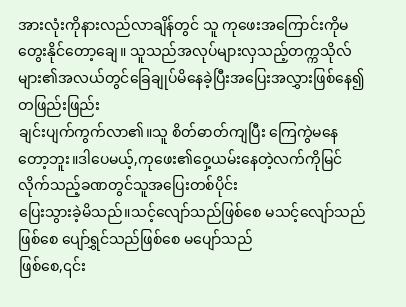အားလုံးကိုနားလည်လာချိန်တွင် သူ ကုဖေးအကြောင်းကိုမတွေးနိုင်တော့ချေ။ သူသည်အလုပ်များလှသည့်တက္ကသိုလ်များ၏အလယ်တွင်ခြေချုပ်မိနေခဲ့ပြီးအပြေးအလွှားဖြစ်နေ၍ တဖြည်းဖြည်း
ချင်းပျက်ကွက်လာ၏။သူ စိတ်ဓာတ်ကျပြီး ကြေကွဲမနေတော့ဘူး။ဒါပေမယ့်,ကုဖေး၏ဝှေ့ယမ်းနေတဲ့လက်ကိုမြင်လိုက်သည့်ခဏတွင်သူအပြေးတစ်ပိုင်း
ပြေးသွားခဲ့မိသည်။သင့်လျော်သည်ဖြစ်စေ မသင့်လျော်သည်ဖြစ်စေ ပျော်ရွှင်သည်ဖြစ်စေ မပျော်သည်
ဖြစ်စေ,၎င်း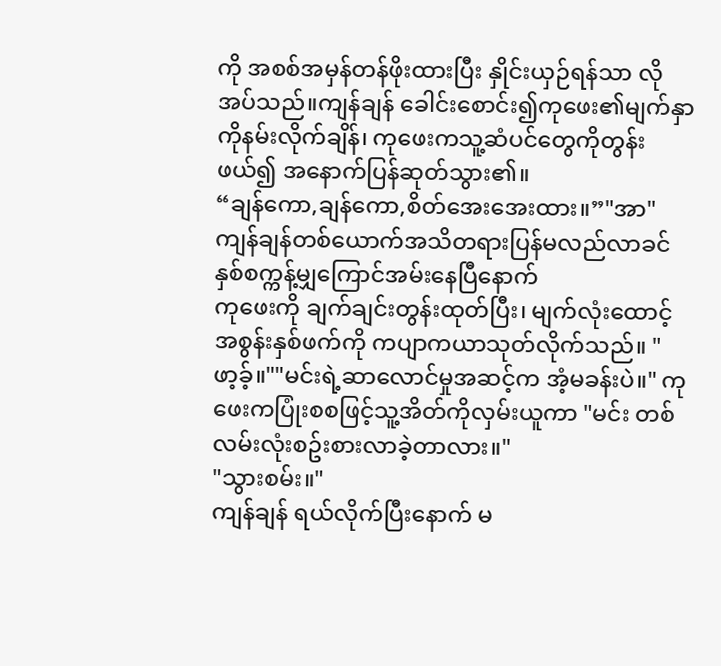ကို အစစ်အမှန်တန်ဖိုးထားပြီး နှိုင်းယှဉ်ရန်သာ လိုအပ်သည်။ကျန်ချန် ခေါင်းစောင်း၍ကုဖေး၏မျက်နှာကိုနမ်းလိုက်ချိန်၊ ကုဖေးကသူ့ဆံပင်တွေကိုတွန်းဖယ်၍ အနောက်ပြန်ဆုတ်သွား၏။
“ချန်ကော,ချန်ကော,စိတ်အေးအေးထား။”"အာ"
ကျန်ချန်တစ်ယောက်အသိတရားပြန်မလည်လာခင်နှစ်စက္ကန့်မျှကြောင်အမ်းနေပြီနောက်
ကုဖေးကို ချက်ချင်းတွန်းထုတ်ပြီး၊ မျက်လုံးထောင့်အစွန်းနှစ်ဖက်ကို ကပျာကယာသုတ်လိုက်သည်။ "ဖာ့ခ့်။""မင်းရဲ့ဆာလောင်မှုအဆင့်က အံ့မခန်းပဲ။" ကုဖေးကပြုံးစစဖြင့်သူ့အိတ်ကိုလှမ်းယူကာ "မင်း တစ်လမ်းလုံးစဥ်းစားလာခဲ့တာလား။"
"သွားစမ်း။"
ကျန်ချန် ရယ်လိုက်ပြီးနောက် မ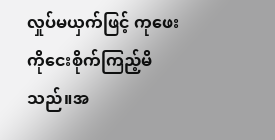လှုပ်မယှက်ဖြင့် ကုဖေးကိုငေးစိုက်ကြည့်မိသည်။အ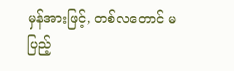မှန်အားဖြင့်, တစ်လတောင် မပြည့်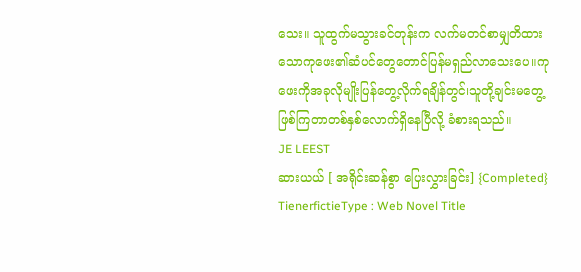သေး။ သူထွက်မသွားခင်တုန်းက လက်မတင်စာမျှတိထားသောကုဖေး၏ဆံပင်တွေတောင်ပြန်မရှည်လာသေးပေ။ကုဖေးကိုအခုလိုမျိုးပြန်တွေ့လိုက်ရချိန်တွင်၊သူတို့ချင်းမတွေ့ဖြစ်ကြတာတစ်နှစ်လောက်ရှိနေပြီလို့ ခံစားရသည်။
JE LEEST
ဆားယယ် [ အရိုင်းဆန်စွာ ပြေးလွှားခြင်း] {Completed}
TienerfictieType : Web Novel Title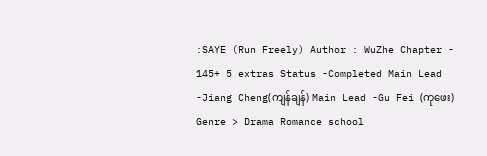:SAYE (Run Freely) Author : WuZhe Chapter - 145+ 5 extras Status -Completed Main Lead -Jiang Cheng(ကျန်ချန်) Main Lead -Gu Fei (ကုဖေး) Genre > Drama Romance school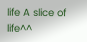life A slice of life^^